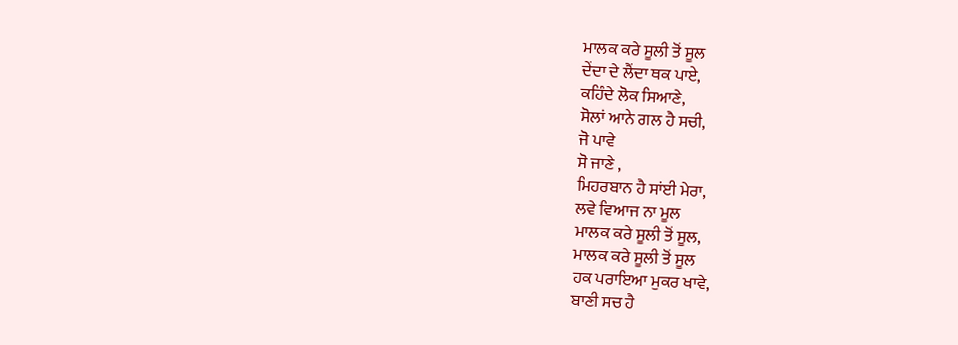ਮਾਲਕ ਕਰੇ ਸੂਲੀ ਤੋਂ ਸੂਲ
ਦੇਂਦਾ ਦੇ ਲੈਂਦਾ ਥਕ ਪਾਏ,
ਕਹਿੰਦੇ ਲੋਕ ਸਿਆਣੇ,
ਸੋਲਾਂ ਆਨੇ ਗਲ ਹੈ ਸਚੀ,
ਜੋ ਪਾਵੇ
ਸੋ ਜਾਣੇ ,
ਮਿਹਰਬਾਨ ਹੈ ਸਾਂਈ ਮੇਰਾ,
ਲਵੇ ਵਿਆਜ ਨਾ ਮੂਲ
ਮਾਲਕ ਕਰੇ ਸੂਲੀ ਤੋਂ ਸੂਲ,
ਮਾਲਕ ਕਰੇ ਸੂਲੀ ਤੋਂ ਸੂਲ
ਹਕ ਪਰਾਇਆ ਮੁਕਰ ਖਾਵੇ,
ਬਾਣੀ ਸਚ ਹੈ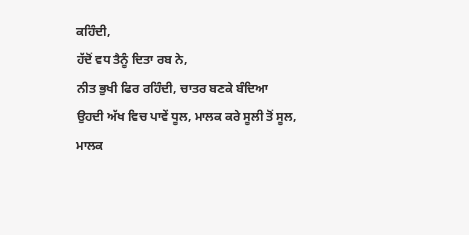ਕਹਿੰਦੀ,
ਹੱਦੋਂ ਵਧ ਤੈਨੂੰ ਦਿਤਾ ਰਬ ਨੇ,
ਨੀਤ ਭੁਖੀ ਫਿਰ ਰਹਿੰਦੀ, ਚਾਤਰ ਬਣਕੇ ਬੰਦਿਆ
ਉਹਦੀ ਅੱਖ ਵਿਚ ਪਾਵੇਂ ਧੂਲ, ਮਾਲਕ ਕਰੇ ਸੂਲੀ ਤੋਂ ਸੂਲ,
ਮਾਲਕ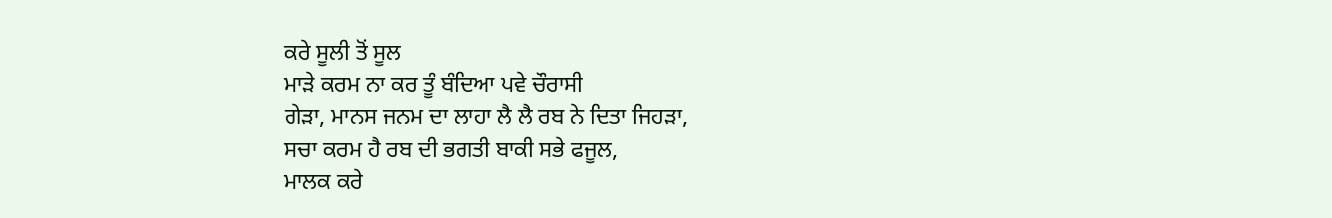ਕਰੇ ਸੂਲੀ ਤੋਂ ਸੂਲ
ਮਾੜੇ ਕਰਮ ਨਾ ਕਰ ਤੂੰ ਬੰਦਿਆ ਪਵੇ ਚੌਰਾਸੀ
ਗੇੜਾ, ਮਾਨਸ ਜਨਮ ਦਾ ਲਾਹਾ ਲੈ ਲੈ ਰਬ ਨੇ ਦਿਤਾ ਜਿਹੜਾ,
ਸਚਾ ਕਰਮ ਹੈ ਰਬ ਦੀ ਭਗਤੀ ਬਾਕੀ ਸਭੇ ਫਜੂਲ,
ਮਾਲਕ ਕਰੇ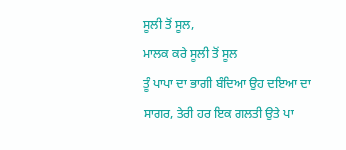ਸੂਲੀ ਤੋਂ ਸੂਲ,
ਮਾਲਕ ਕਰੇ ਸੂਲੀ ਤੋਂ ਸੂਲ
ਤੂੰ ਪਾਪਾ ਦਾ ਭਾਗੀ ਬੰਦਿਆ ਉਹ ਦਇਆ ਦਾ
ਸਾਗਰ, ਤੇਰੀ ਹਰ ਇਕ ਗਲਤੀ ਉਤੇ ਪਾ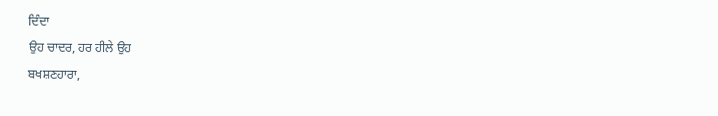ਦਿੰਦਾ
ਉਹ ਚਾਦਰ, ਹਰ ਹੀਲੇ ਉਹ
ਬਖਸ਼ਣਹਾਰਾ,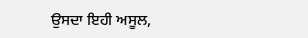ਉਸਦਾ ਇਹੀ ਅਸੂਲ,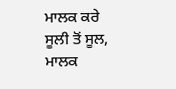ਮਾਲਕ ਕਰੇ
ਸੂਲੀ ਤੋਂ ਸੂਲ,
ਮਾਲਕ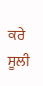ਕਰੇ ਸੂਲੀ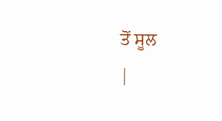ਤੋਂ ਸੂਲ
|